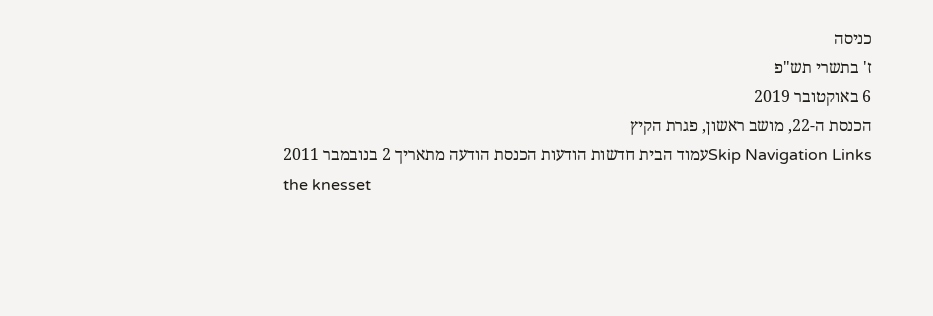כניסה
ז' בתשרי תש"פ
6 באוקטובר 2019
הכנסת ה-22, מושב ראשון, פגרת הקיץ
Skip Navigation Linksעמוד הבית חדשות הודעות הכנסת הודעה מתאריך 2 בנובמבר 2011
the knesset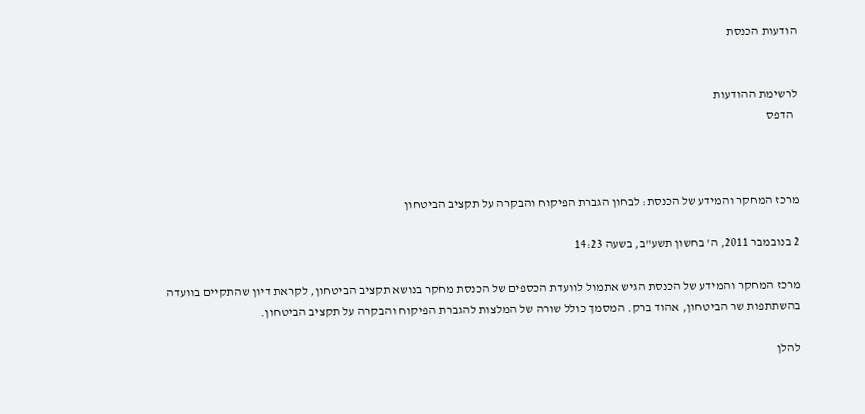הודעות הכנסת


לרשימת ההודעות
  הדפס



מרכז המחקר והמידע של הכנסת: לבחון הגברת הפיקוח והבקרה על תקציב הביטחון

2 בנובמבר 2011, ה' בחשון תשע"ב, בשעה 14:23

מרכז המחקר והמידע של הכנסת הגיש אתמול לוועדת הכספים של הכנסת מחקר בנושא תקציב הביטחון, לקראת דיון שהתקיים בוועדה בהשתתפות שר הביטחון, אהוד ברק. המסמך כולל שורה של המלצות להגברת הפיקוח והבקרה על תקציב הביטחון.

להלן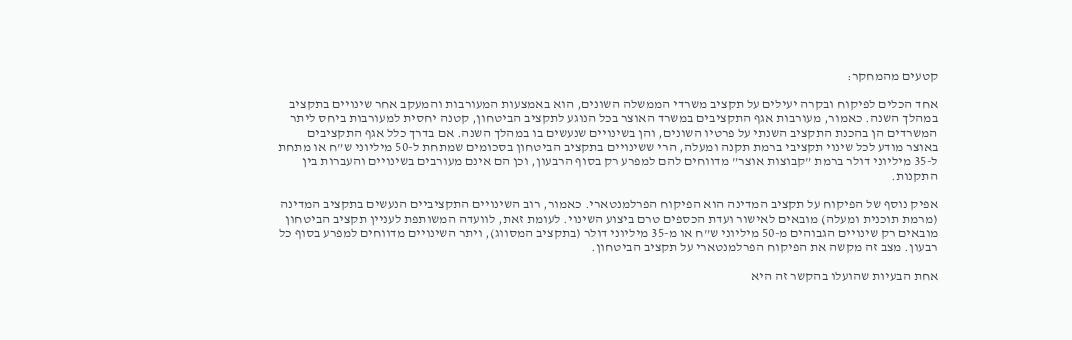קטעים מהמחקר:

אחד הכלים לפיקוח ובקרה יעילים על תקציב משרדי הממשלה השונים, הוא באמצעות המעורבות והמעקב אחר שינויים בתקציב במהלך השנה. כאמור, מעורבות אגף התקציבים במשרד האוצר בכל הנוגע לתקציב הביטחון, קטנה יחסית למעורבות ביחס ליתר המשרדים הן בהכנת התקציב השנתי על פרטיו השונים, והן בשינויים שנעשים בו במהלך השנה. אם בדרך כלל אגף התקציבים באוצר מודע לכל שינוי תקציבי ברמת תקנה ומעלה, הרי ששינויים בתקציב הביטחון בסכומים שמתחת ל-50 מיליוני ש”ח או מתחת ל-35 מיליוני דולר ברמת ”קבוצות אוצר” מדווחים להם למפרע רק בסוף הרבעון, וכן הם אינם מעורבים בשינויים והעברות בין התקנות.

אפיק נוסף של הפיקוח על תקציב המדינה הוא הפיקוח הפרלמנטארי. כאמור, רוב השינויים התקציביים הנעשים בתקציב המדינה (מרמת תוכנית ומעלה) מובאים לאישור ועדת הכספים טרם ביצוע השינוי. לעומת זאת, לוועדה המשותפת לעניין תקציב הביטחון מובאים רק שינויים הגבוהים מ-50 מיליוני ש”ח או מ-35 מיליוני דולר (בתקציב המסווג), ויתר השינויים מדווחים למפרע בסוף כל רבעון. מצב זה מקשה את הפיקוח הפרלמנטארי על תקציב הביטחון.

אחת הבעיות שהועלו בהקשר זה היא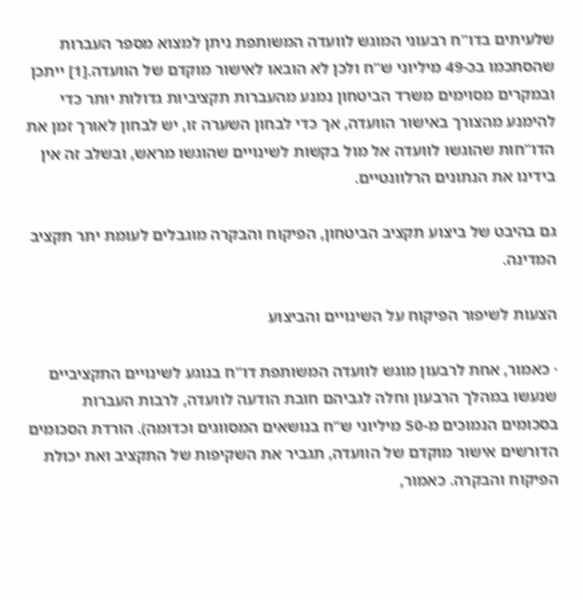שלעיתים בדו”ח רבעוני המוגש לוועדה המשותפת ניתן למצוא מספר העברות שהסתכמו בכ-49 מיליוני ש”ח ולכן לא הובאו לאישור מוקדם של הוועדה.[1] ייתכן ובמקרים מסוימים משרד הביטחון נמנע מהעברות תקציביות גדולות יותר כדי להימנע מהצורך באישור הוועדה, אך כדי לבחון השערה זו, יש לבחון לאורך זמן את הדו”חות שהוגשו לוועדה אל מול בקשות לשינויים שהוגשו מראש, ובשלב זה אין בידינו את הנתונים הרלוונטיים.

גם בהיבט של ביצוע תקציב הביטחון, הפיקוח והבקרה מוגבלים לעומת יתר תקציב המדינה.

הצעות לשיפור הפיקוח על השינויים והביצוע

· כאמור, אחת לרבעון מוגש לוועדה המשותפת דו”ח בנוגע לשינויים התקציביים שנעשו במהלך הרבעון וחלה לגביהם חובת הודעה לוועדה, לרבות העברות בסכומים הנמוכים מ-50 מיליוני ש”ח בנושאים המסווגים וכדומה). הורדת הסכומים הדורשים אישור מוקדם של הוועדה, תגביר את השקיפות של התקציב ואת יכולת הפיקוח והבקרה. כאמור,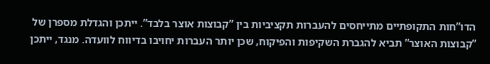הדו”חות התקופתיים מתייחסים להעברות תקציביות בין ”קבוצות אוצר בלבד”. ייתכן והגדלת מספרן של ”קבוצות האוצר” תביא להגברת השקיפות והפיקוח, שכן יותר העברות יחויבו בדיווח לוועדה. מנגד, ייתכן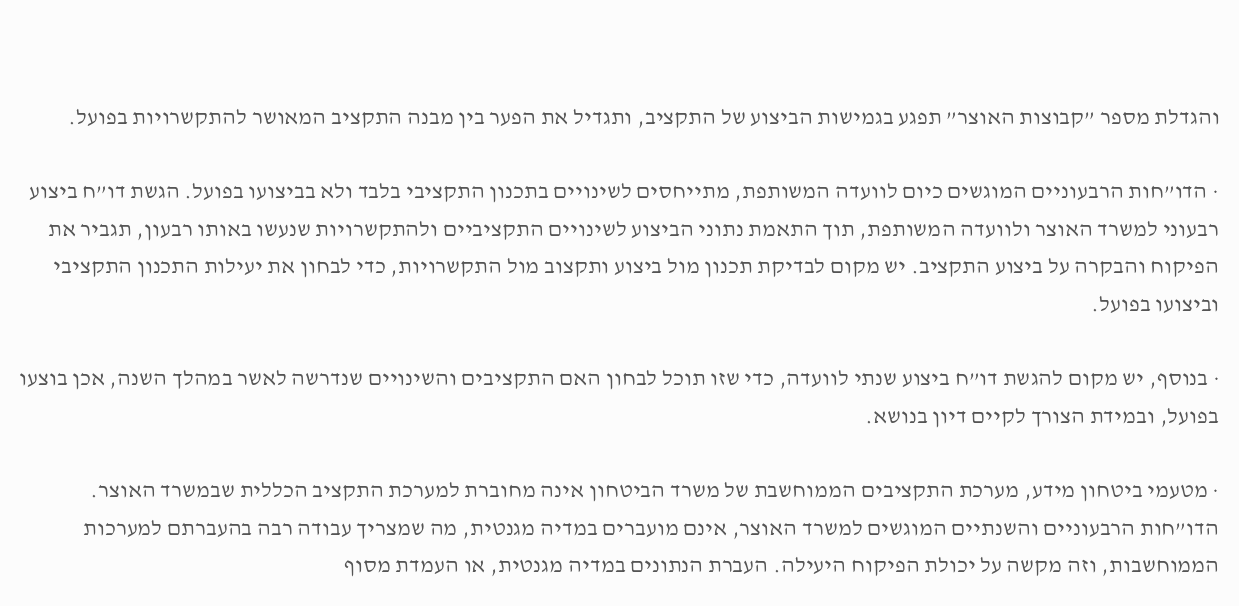והגדלת מספר ”קבוצות האוצר” תפגע בגמישות הביצוע של התקציב, ותגדיל את הפער בין מבנה התקציב המאושר להתקשרויות בפועל.

· הדו”חות הרבעוניים המוגשים כיום לוועדה המשותפת, מתייחסים לשינויים בתכנון התקציבי בלבד ולא בביצועו בפועל. הגשת דו”ח ביצוע רבעוני למשרד האוצר ולוועדה המשותפת, תוך התאמת נתוני הביצוע לשינויים התקציביים ולהתקשרויות שנעשו באותו רבעון, תגביר את הפיקוח והבקרה על ביצוע התקציב. יש מקום לבדיקת תכנון מול ביצוע ותקצוב מול התקשרויות, כדי לבחון את יעילות התכנון התקציבי וביצועו בפועל.

· בנוסף, יש מקום להגשת דו”ח ביצוע שנתי לוועדה, כדי שזו תוכל לבחון האם התקציבים והשינויים שנדרשה לאשר במהלך השנה, אכן בוצעו בפועל, ובמידת הצורך לקיים דיון בנושא.

· מטעמי ביטחון מידע, מערכת התקציבים הממוחשבת של משרד הביטחון אינה מחוברת למערכת התקציב הכללית שבמשרד האוצר. הדו”חות הרבעוניים והשנתיים המוגשים למשרד האוצר, אינם מועברים במדיה מגנטית, מה שמצריך עבודה רבה בהעברתם למערכות הממוחשבות, וזה מקשה על יכולת הפיקוח היעילה. העברת הנתונים במדיה מגנטית, או העמדת מסוף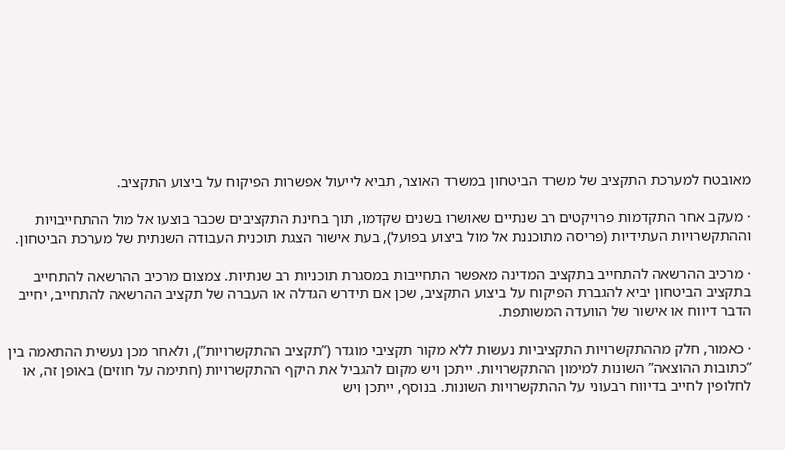מאובטח למערכת התקציב של משרד הביטחון במשרד האוצר, תביא לייעול אפשרות הפיקוח על ביצוע התקציב.

· מעקב אחר התקדמות פרויקטים רב שנתיים שאושרו בשנים שקדמו, תוך בחינת התקציבים שכבר בוצעו אל מול ההתחייבויות וההתקשרויות העתידיות (פריסה מתוכננת אל מול ביצוע בפועל), בעת אישור הצגת תוכנית העבודה השנתית של מערכת הביטחון.

· מרכיב ההרשאה להתחייב בתקציב המדינה מאפשר התחייבות במסגרת תוכניות רב שנתיות. צמצום מרכיב ההרשאה להתחייב בתקציב הביטחון יביא להגברת הפיקוח על ביצוע התקציב, שכן אם תידרש הגדלה או העברה של תקציב ההרשאה להתחייב, יחייב הדבר דיווח או אישור של הוועדה המשותפת.

· כאמור, חלק מההתקשרויות התקציביות נעשות ללא מקור תקציבי מוגדר (”תקציב ההתקשרויות”), ולאחר מכן נעשית ההתאמה בין ”כתובות ההוצאה” השונות למימון ההתקשרויות. ייתכן ויש מקום להגביל את היקף ההתקשרויות (חתימה על חוזים) באופן זה, או לחלופין לחייב בדיווח רבעוני על ההתקשרויות השונות. בנוסף, ייתכן ויש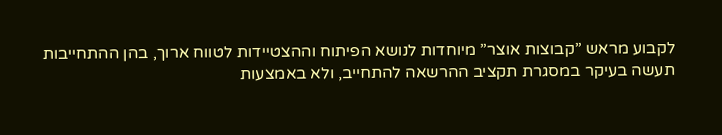לקבוע מראש ”קבוצות אוצר” מיוחדות לנושא הפיתוח וההצטיידות לטווח ארוך, בהן ההתחייבות תעשה בעיקר במסגרת תקציב ההרשאה להתחייב, ולא באמצעות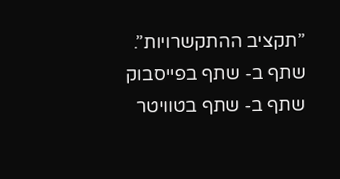”תקציב ההתקשרויות”.
שתף ב- שתף בפייסבוק שתף ב- שתף בטוויטר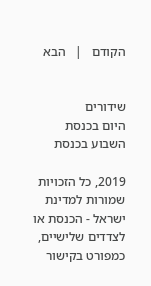הקודם   |   הבא


שידורים
היום בכנסת
השבוע בכנסת

2019, כל הזכויות שמורות למדינת ישראל - הכנסת או לצדדים שלישיים, כמפורט בקישור